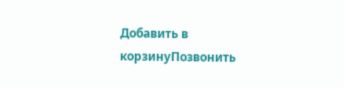Добавить в корзинуПозвонить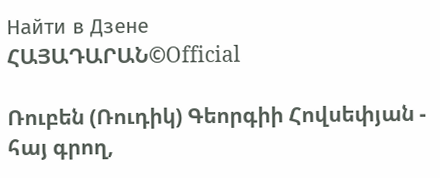Найти в Дзене
ՀԱՅԱԴԱՐԱՆ©Official

Ռուբեն (Ռուդիկ) Գեորգիի Հովսեփյան - հայ գրող,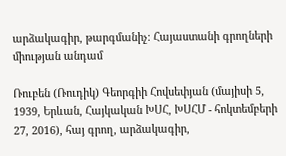արձակագիր, թարգմանիչ։ Հայաստանի գրողների միության անդամ

Ռուբեն (Ռուդիկ) Գեորգիի Հովսեփյան (մայիսի 5, 1939, Երևան, Հայկական ԽՍՀ, ԽՍՀՄ - հոկտեմբերի 27, 2016), հայ գրող, արձակագիր,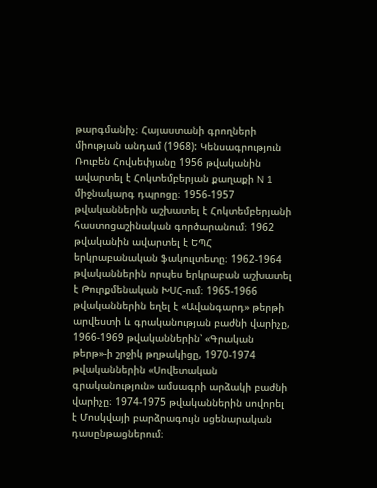թարգմանիչ։ Հայաստանի գրողների միության անդամ (1968): Կենսագրություն
Ռուբեն Հովսեփյանը 1956 թվականին ավարտել է Հոկտեմբերյան քաղաքի N 1 միջնակարգ դպրոցը։ 1956-1957 թվականներին աշխատել է Հոկտեմբերյանի հաստոցաշինական գործարանում։ 1962 թվականին ավարտել է ԵՊՀ երկրաբանական ֆակուլտետը։ 1962-1964 թվականներին որպես երկրաբան աշխատել է Թուրքմենական ԽՍՀ-ում։ 1965-1966 թվականներին եղել է «Ավանգարդ» թերթի արվեստի և գրականության բաժնի վարիչը, 1966-1969 թվականներին՝ «Գրական թերթ»-ի շրջիկ թղթակիցը, 1970-1974 թվականներին «Սովետական գրականություն» ամսագրի արձակի բաժնի վարիչը։ 1974-1975 թվականներին սովորել է Մոսկվայի բարձրագույն սցենարական դասընթացներում։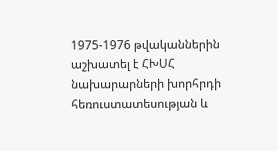1975-1976 թվականներին աշխատել է ՀԽՍՀ նախարարների խորհրդի հեռուստատեսության և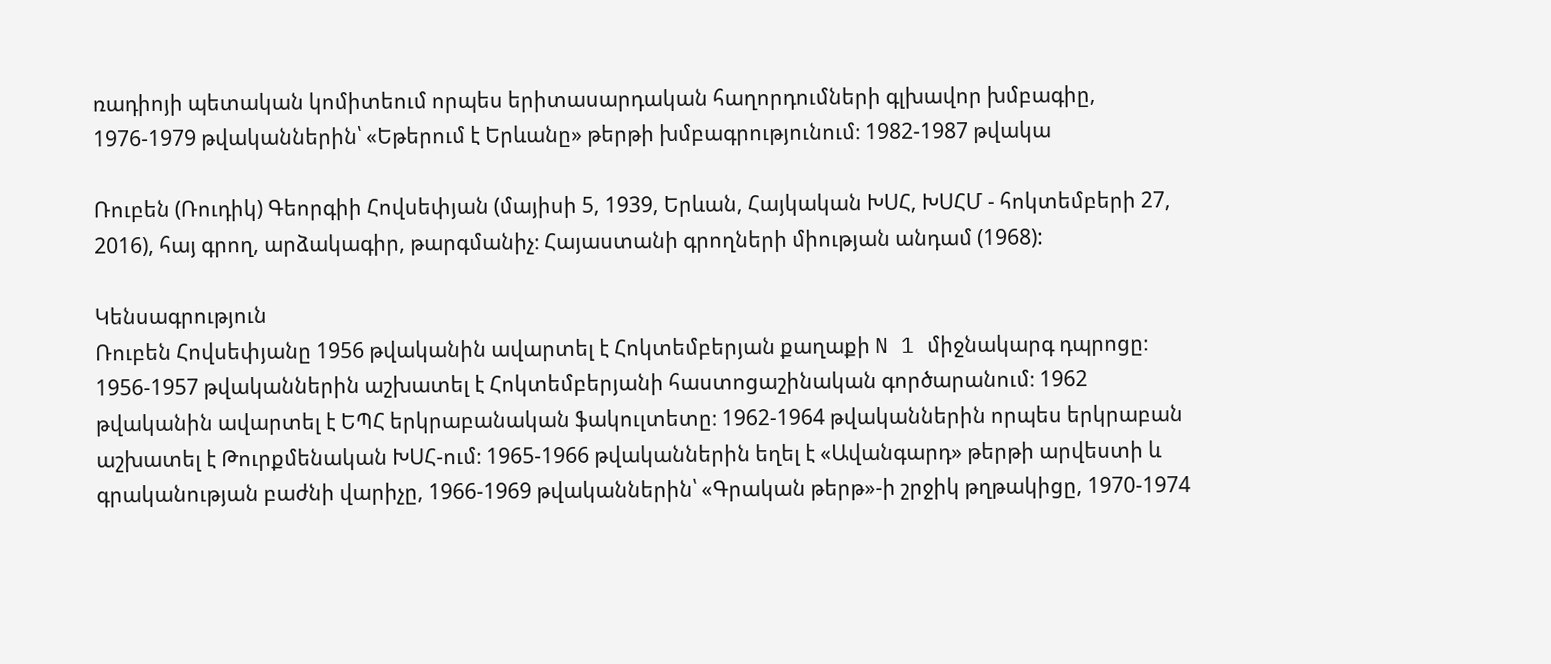ռադիոյի պետական կոմիտեում որպես երիտասարդական հաղորդումների գլխավոր խմբագիը, 1976-1979 թվականներին՝ «Եթերում է Երևանը» թերթի խմբագրությունում։ 1982-1987 թվակա

Ռուբեն (Ռուդիկ) Գեորգիի Հովսեփյան (մայիսի 5, 1939, Երևան, Հայկական ԽՍՀ, ԽՍՀՄ - հոկտեմբերի 27, 2016), հայ գրող, արձակագիր, թարգմանիչ։ Հայաստանի գրողների միության անդամ (1968):

Կենսագրություն
Ռուբեն Հովսեփյանը 1956 թվականին ավարտել է Հոկտեմբերյան քաղաքի N 1 միջնակարգ դպրոցը։ 1956-1957 թվականներին աշխատել է Հոկտեմբերյանի հաստոցաշինական գործարանում։ 1962 թվականին ավարտել է ԵՊՀ երկրաբանական ֆակուլտետը։ 1962-1964 թվականներին որպես երկրաբան աշխատել է Թուրքմենական ԽՍՀ-ում։ 1965-1966 թվականներին եղել է «Ավանգարդ» թերթի արվեստի և գրականության բաժնի վարիչը, 1966-1969 թվականներին՝ «Գրական թերթ»-ի շրջիկ թղթակիցը, 1970-1974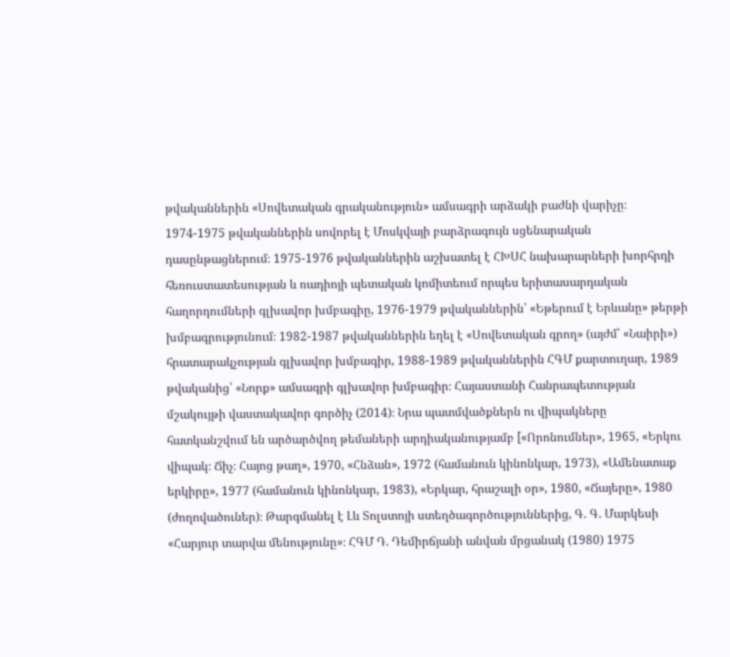թվականներին «Սովետական գրականություն» ամսագրի արձակի բաժնի վարիչը։ 1974-1975 թվականներին սովորել է Մոսկվայի բարձրագույն սցենարական դասընթացներում։ 1975-1976 թվականներին աշխատել է ՀԽՍՀ նախարարների խորհրդի հեռուստատեսության և ռադիոյի պետական կոմիտեում որպես երիտասարդական հաղորդումների գլխավոր խմբագիը, 1976-1979 թվականներին՝ «Եթերում է Երևանը» թերթի խմբագրությունում։ 1982-1987 թվականներին եղել է «Սովետական գրող» (այժմ՝ «Նաիրի») հրատարակչության գլխավոր խմբագիր, 1988-1989 թվականներին ՀԳՄ քարտուղար, 1989 թվականից՝ «Նորք» ամսագրի գլխավոր խմբագիր։ Հայաստանի Հանրապետության մշակույթի վաստակավոր գործիչ (2014)։ Նրա պատմվածքներն ու վիպակները հատկանշվում են արծարծվող թեմաների արդիականությամբ [«Որոնումներ», 1965, «Երկու վիպակ։ Ճիչ։ Հայոց թաղ», 1970, «Հնձան», 1972 (համանուն կինոնկար, 1973), «Ամենատաք երկիրը», 1977 (համանուն կինոնկար, 1983), «Երկար, հրաշալի օր», 1980, «Ճայերը», 1980 (ժողովածուներ)։ Թարգմանել է Լև Տոլստոյի ստեղծագործություններից, Գ. Գ. Մարկեսի «Հարյուր տարվա մենությունը»։ ՀԳՄ Դ. Դեմիրճյանի անվան մրցանակ (1980) 1975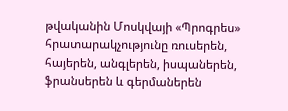թվականին Մոսկվայի «Պրոգրես» հրատարակչությունը ռուսերեն, հայերեն, անգլերեն, իսպաներեն, ֆրանսերեն և գերմաներեն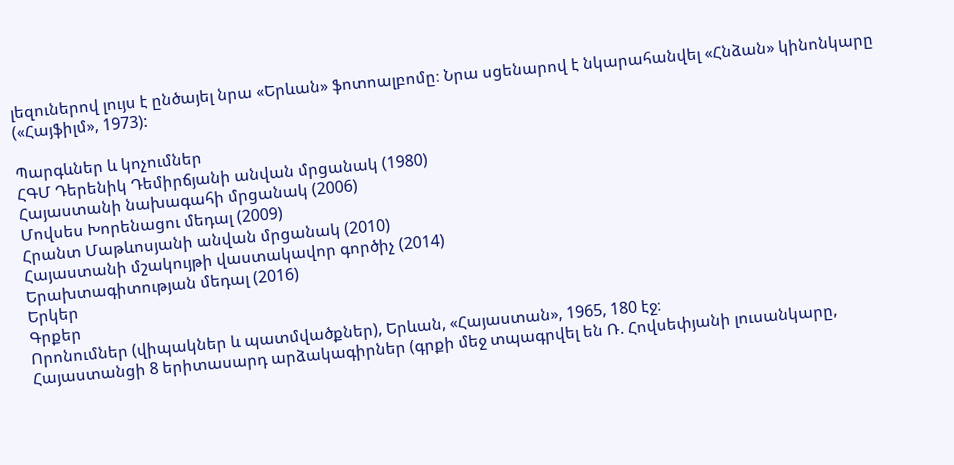լեզուներով լույս է ընծայել նրա «Երևան» ֆոտոալբոմը։ Նրա սցենարով է նկարահանվել «Հնձան» կինոնկարը («Հայֆիլմ», 1973):

Պարգևներ և կոչումներ
ՀԳՄ Դերենիկ Դեմիրճյանի անվան մրցանակ (1980)
Հայաստանի նախագահի մրցանակ (2006)
Մովսես Խորենացու մեդալ (2009)
Հրանտ Մաթևոսյանի անվան մրցանակ (2010)
Հայաստանի մշակույթի վաստակավոր գործիչ (2014)
Երախտագիտության մեդալ (2016)
Երկեր
Գրքեր
Որոնումներ (վիպակներ և պատմվածքներ), Երևան, «Հայաստան», 1965, 180 էջ։
Հայաստանցի 8 երիտասարդ արձակագիրներ (գրքի մեջ տպագրվել են Ռ. Հովսեփյանի լուսանկարը,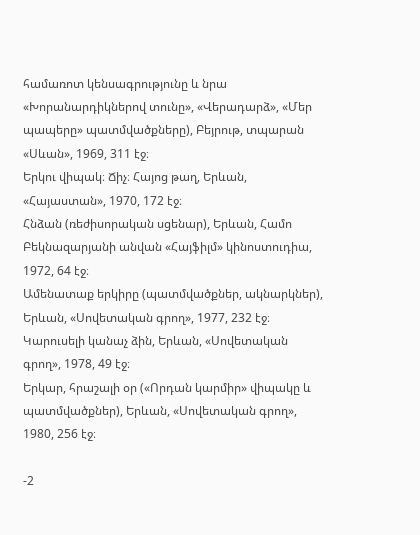համառոտ կենսագրությունը և նրա «Խորանարդիկներով տունը», «Վերադարձ», «Մեր պապերը» պատմվածքները), Բեյրութ, տպարան «Սևան», 1969, 311 էջ։
Երկու վիպակ։ Ճիչ։ Հայոց թաղ, Երևան, «Հայաստան», 1970, 172 էջ։
Հնձան (ռեժիսորական սցենար), Երևան, Համո Բեկնազարյանի անվան «Հայֆիլմ» կինոստուդիա, 1972, 64 էջ։
Ամենատաք երկիրը (պատմվածքներ, ակնարկներ), Երևան, «Սովետական գրող», 1977, 232 էջ։
Կարուսելի կանաչ ձին, Երևան, «Սովետական գրող», 1978, 49 էջ։
Երկար, հրաշալի օր («Որդան կարմիր» վիպակը և պատմվածքներ), Երևան, «Սովետական գրող», 1980, 256 էջ։

-2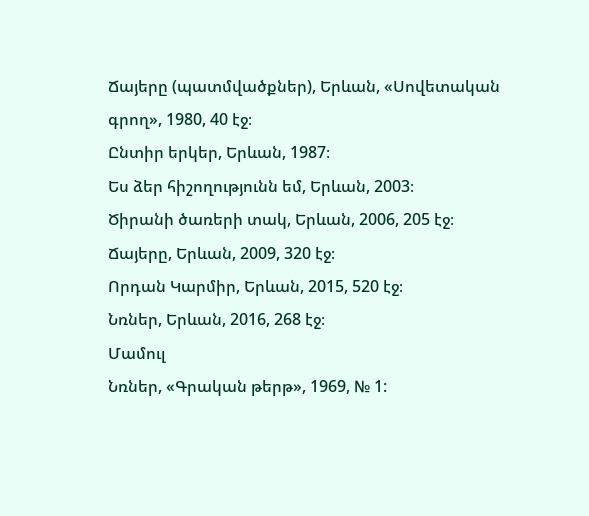Ճայերը (պատմվածքներ), Երևան, «Սովետական գրող», 1980, 40 էջ։
Ընտիր երկեր, Երևան, 1987։
Ես ձեր հիշողությունն եմ, Երևան, 2003։
Ծիրանի ծառերի տակ, Երևան, 2006, 205 էջ։
Ճայերը, Երևան, 2009, 320 էջ։
Որդան Կարմիր, Երևան, 2015, 520 էջ։
Նռներ, Երևան, 2016, 268 էջ։
Մամուլ
Նռներ, «Գրական թերթ», 1969, № 1: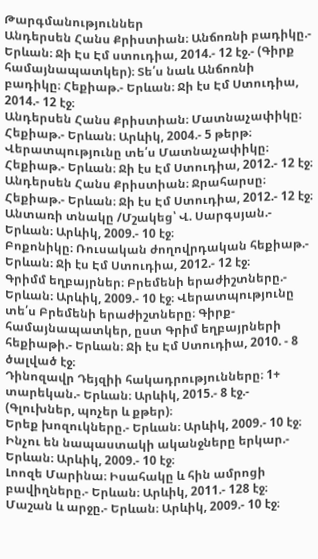Թարգմանություններ
Անդերսեն Հանս Քրիստիան։ Անճոռնի բադիկը.- Երևան։ Ջի Էս Էմ ստուդիա, 2014.- 12 էջ.- (Գիրք համայնապատկեր)։ Տե՛ս նաև Անճոռնի բադիկը։ Հեքիաթ.- Երևան։ Ջի էս Էմ Ստուդիա, 2014.- 12 էջ։
Անդերսեն Հանս Քրիստիան։ Մատնաչափիկը։ Հեքիաթ.- Երևան։ Արևիկ, 2004.- 5 թերթ։ Վերատպությունը տե՛ս Մատնաչափիկը։ Հեքիաթ.- Երևան։ Ջի էս Էմ Ստուդիա, 2012.- 12 էջ։
Անդերսեն Հանս Քրիստիան։ Ջրահարսը։ Հեքիաթ.- Երևան։ Ջի էս Էմ Ստուդիա, 2012.- 12 էջ։
Անտառի տնակը /Մշակեց՝ Վ. Սարգսյան.- Երևան։ Արևիկ, 2009.- 10 էջ։
Բոքոնիկը։ Ռուսական ժողովրդական հեքիաթ.- Երևան։ Ջի էս Էմ Ստուդիա, 2012.- 12 էջ։
Գրիմմ եղբայրներ։ Բրեմենի երաժիշտները.- Երևան։ Արևիկ, 2009.- 10 էջ։ Վերատպությունը տե՛ս Բրեմենի երաժիշտները։ Գիրք-համայնապատկեր, ըստ Գրիմ եղբայրների հեքիաթի.- Երևան։ Ջի էս Էմ Ստուդիա, 2010. - 8 ծալված էջ։
Դինոզավր Դեյզիի հակադրությունները։ 1+ տարեկան.- Երևան։ Արևիկ, 2015.- 8 էջ.- (Գլուխներ, պոչեր և քթեր)։
Երեք խոզուկները.- Երևան։ Արևիկ, 2009.- 10 էջ։
Ինչու են նապաստակի ականջները երկար.- Երևան։ Արևիկ, 2009.- 10 էջ։
Լոոզե Մարինա։ Իսահակը և հին ամրոցի բավիղները.- Երևան։ Արևիկ, 2011.- 128 էջ։
Մաշան և արջը.- Երևան։ Արևիկ, 2009.- 10 էջ։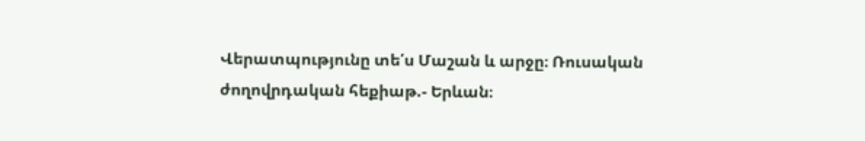Վերատպությունը տե՛ս Մաշան և արջը։ Ռուսական ժողովրդական հեքիաթ.- Երևան։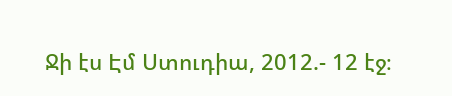Ջի էս Էմ Ստուդիա, 2012.- 12 էջ։